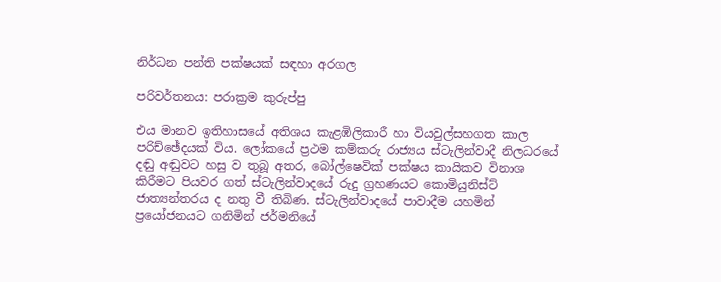නිර්ධන පන්ති පක්ෂයක් සඳහා අරගල

පරිවර්තනය: පරාක්‍රම කුරුප්පු

එය මානව ඉතිහාසයේ අතිශය කැළඹිලිකාරී හා වියවුල්සහගත කාල පරිච්ඡේදයක් විය. ලෝකයේ ප්‍රථම කම්කරු රාජ්‍යය ස්ටැලින්වාදී නිලධරයේ දඬු අඬුවට හසු ව තුබූ අතර, බෝල්ෂෙවික් පක්ෂය කායිකව විනාශ කිරීමට පියවර ගත් ස්ටැලින්වාදයේ රුදු ග්‍රහණයට කොමියුනිස්ට් ජාත්‍යන්තරය ද නතු වී තිබිණ. ස්ටැලින්වාදයේ පාවාදීම යහමින් ප්‍රයෝජනයට ගනිමින් ජර්මනියේ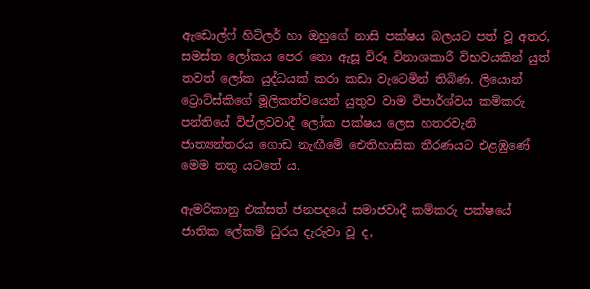ඇඩොල්ෆ් හිට්ලර් හා ඔහුගේ නාසි පක්ෂය බලයට පත් වූ අතර, සමස්ත ලෝකය පෙර නො ඇසූ විරූ විනාශකාරී විභවයකින් යුත් තවත් ලෝක යුද්ධයක් කරා කඩා වැටෙමින් තිබිණ. ලියොන් ට්‍රොට්ස්කිගේ මූලිකත්වයෙන් යුතුව වාම විපාර්ශ්වය කම්කරු පන්තියේ විප්ලවවාදී ලෝක පක්ෂය ලෙස හතරවැනි ජාත්‍යන්තරය ගොඩ නැඟීමේ ඓතිහාසික තීරණයට එළඹුණේ මෙම තතු යටතේ ය.

ඇමරිකානු එක්සත් ජනපදයේ සමාජවාදී කම්කරු පක්ෂයේ ජාතික ලේකම් ධුරය දැරුවා වූ ද,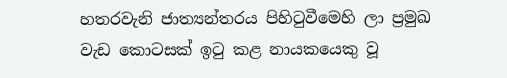හතරවැනි ජාත්‍යන්තරය පිහිටුවීමෙහි ලා ප්‍රමුඛ වැඩ කොටසක් ඉටු කළ නායකයෙකු වූ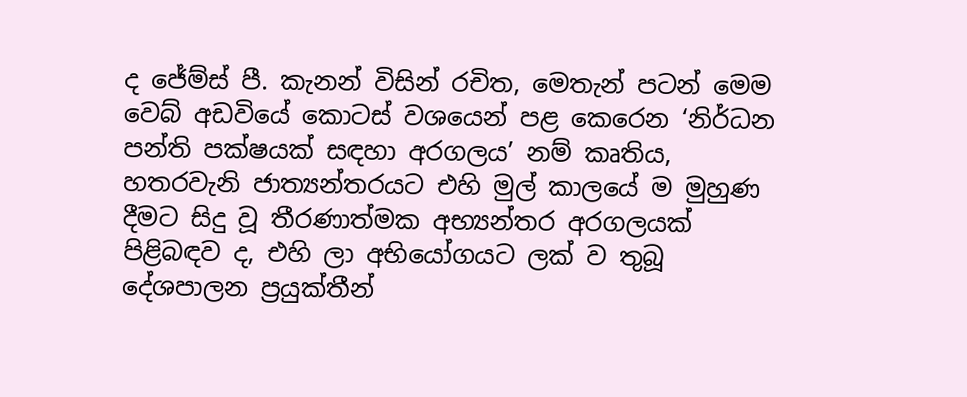ද ජේම්ස් පී. කැනන් විසින් රචිත, මෙතැන් පටන් මෙම වෙබ් අඩවියේ කොටස් වශයෙන් පළ කෙරෙන ‘නිර්ධන පන්ති පක්ෂයක් සඳහා අරගලය’ නම් කෘතිය, හතරවැනි ජාත්‍යන්තරයට එහි මුල් කාලයේ ම මුහුණ දීමට සිදු වූ තීරණාත්මක අභ්‍යන්තර අරගලයක් පිළිබඳව ද, එහි ලා අභියෝගයට ලක් ව තුබූ දේශපාලන ප්‍රයුක්තීන්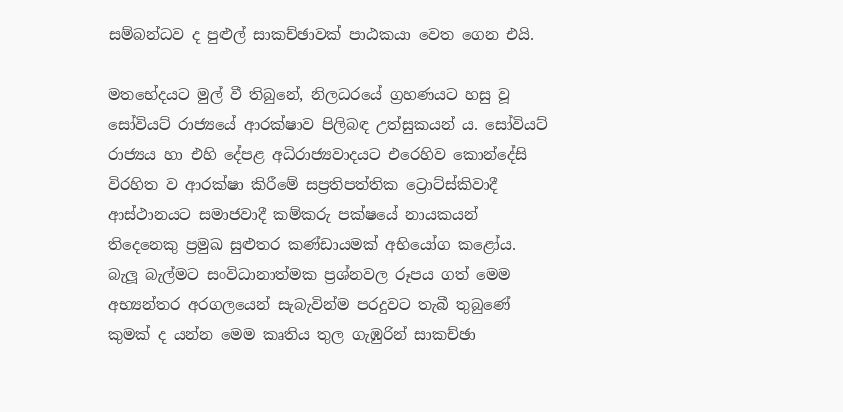සම්බන්ධව ද පුළුල් සාකච්ඡාවක් පාඨකයා වෙත ගෙන එයි.

මතභේදයට මුල් වී තිබුනේ, නිලධරයේ ග්‍රහණයට හසු වූ සෝවියට් රාජ්‍යයේ ආරක්ෂාව පිලිබඳ උත්සුකයන් ය. සෝවියට් රාජ්‍යය හා එහි දේපළ අධිරාජ්‍යවාදයට එරෙහිව කොන්දේසි විරහිත ව ආරක්ෂා කිරීමේ සප්‍රතිපත්තික ට්‍රොට්ස්කිවාදී ආස්ථානයට සමාජවාදී කම්කරු පක්ෂයේ නායකයන් තිදෙනෙකු ප්‍රමුඛ සුළුතර කණ්ඩායමක් අභියෝග කළෝය. බැලූ බැල්මට සංවිධානාත්මක ප්‍රශ්නවල රූපය ගත් මෙම අභ්‍යන්තර අරගලයෙන් සැබැවින්ම පරදුවට තැබී තුබුණේ කුමක් ද යන්න මෙම කෘතිය තුල ගැඹුරින් සාකච්ඡා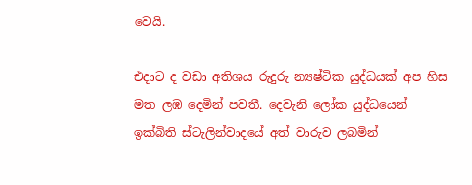වෙයි.

එදාට ද වඩා අතිශය රුදුරු න්‍යෂ්ටික යුද්ධයක් අප හිස මත ලඹ දෙමින් පවතී. දෙවැනි ලෝක යුද්ධයෙන් ඉක්බිති ස්ටැලින්වාදයේ අත් වාරුව ලබමින්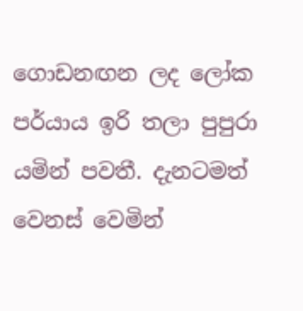ගොඩනඟන ලද ලෝක පර්යාය ඉරි තලා පුපුරා යමින් පවතී. දැනටමත් වෙනස් වෙමින්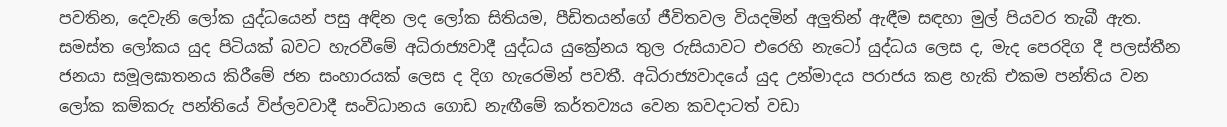පවතින, දෙවැනි ලෝක යුද්ධයෙන් පසු අඳින ලද ලෝක සිතියම, පීඩිතයන්ගේ ජීවිතවල වියදමින් අලුතින් ඇඳීම සඳහා මුල් පියවර තැබී ඇත. සමස්ත ලෝකය යුද පිටියක් බවට හැරවීමේ අධිරාජ්‍යවාදී යුද්ධය යුක්‍රේනය තුල රුසියාවට එරෙහි නැටෝ යුද්ධය ලෙස ද, මැද පෙරදිග දී පලස්තීන ජනයා සමූලඝාතනය කිරීමේ ජන සංහාරයක් ලෙස ද දිග හැරෙමින් පවතී. අධිරාජ්‍යවාදයේ යුද උන්මාදය පරාජය කළ හැකි එකම පන්තිය වන ලෝක කම්කරු පන්තියේ විප්ලවවාදී සංවිධානය ගොඩ නැඟීමේ කර්තව්‍යය වෙන කවදාටත් වඩා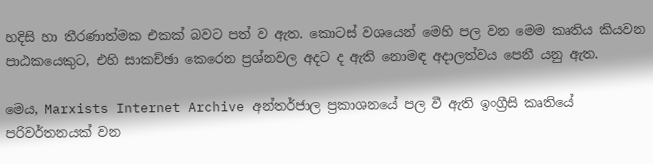හදිසි හා තීරණාත්මක එකක් බවට පත් ව ඇත. කොටස් වශයෙන් මෙහි පල වන මෙම කෘතිය කියවන පාඨකයෙකුට, එහි සාකච්ඡා කෙරෙන ප්‍රශ්නවල අදට ද ඇති නොමඳ අදාලත්වය පෙනී යනු ඇත.

මෙය, Marxists Internet Archive අන්තර්ජාල ප්‍රකාශනයේ පල වී ඇති ඉංග්‍රීසි කෘතියේ පරිවර්තනයක් වන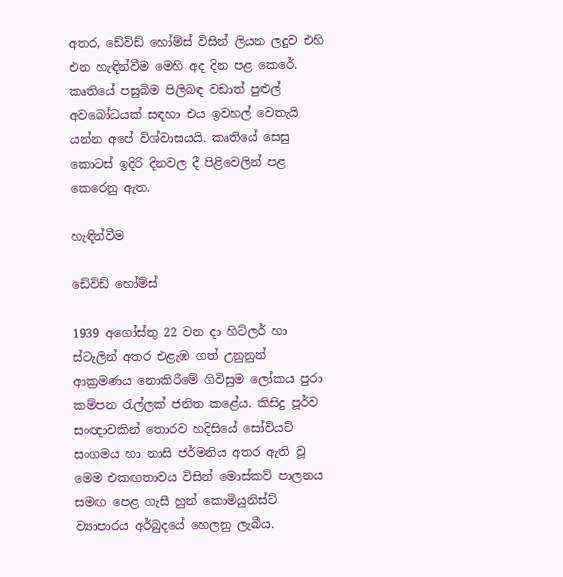අතර, ඩේවිඩ් හෝම්ස් විසින් ලියන ලදුව එහි එන හැඳින්වීම මෙහි අද දින පළ කෙරේ. කෘතියේ පසුබිම පිලිබඳ වඩාත් පුළුල් අවබෝධයක් සඳහා එය ඉවහල් වෙතැයි යන්න අපේ විශ්වාසයයි. කෘතියේ සෙසු කොටස් ඉදිරි දිනවල දී පිළිවෙලින් පළ කෙරෙනු ඇත.

හැඳින්වීම

ඩේවිඩ් හෝම්ස්

1939 අගෝස්තු 22 වන දා හිට්ලර් හා ස්ටැලින් අතර එළැඹ ගත් උනුනුන් ආක්‍රමණය නොකිරීමේ ගිවිසුම ලෝකය පුරා කම්පන රැල්ලක් ජනිත කළේය. කිසිදු පූර්ව සංඥාවකින් තොරව හදිසියේ සෝවියට් සංගමය හා නාසි ජර්මනිය අතර ඇති වූ මෙම එකඟතාවය විසින් මොස්කව් පාලනය සමඟ පෙළ ගැසී හුන් කොමියුනිස්ට් ව්‍යාපාරය අර්බුදයේ හෙලනු ලැබීය.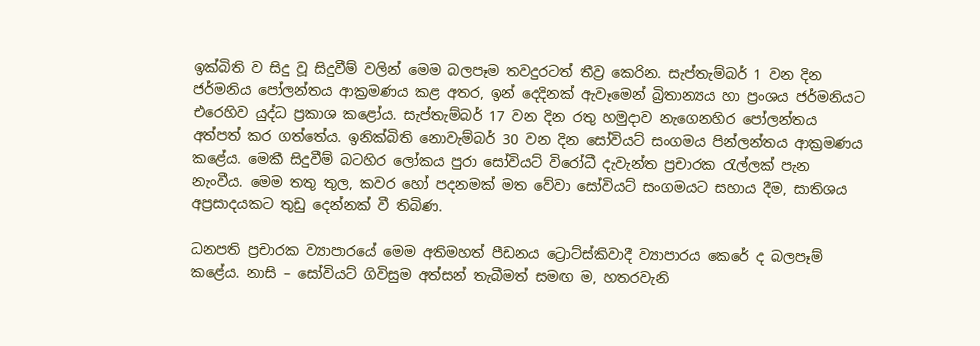ඉක්බිති ව සිදු වූ සිදුවීම් වලින් මෙම බලපෑම තවදුරටත් තීව්‍ර කෙරින. සැප්තැම්බර් 1 වන දින ජර්මනිය පෝලන්තය ආක්‍රමණය කළ අතර, ඉන් දෙදිනක් ඇවෑමෙන් බ්‍රිතාන්‍යය හා ප්‍රංශය ජර්මනියට එරෙහිව යුද්ධ ප්‍රකාශ කළෝය. සැප්තැම්බර් 17 වන දින රතු හමුදාව නැගෙනහිර පෝලන්තය අත්පත් කර ගත්තේය. ඉනික්බිති නොවැම්බර් 30 වන දින සෝවියට් සංගමය පින්ලන්තය ආක්‍රමණය කළේය. මෙකී සිදුවීම් බටහිර ලෝකය පුරා සෝවියට් විරෝධී දැවැන්ත ප්‍රචාරක රැල්ලක් පැන නැංවීය. මෙම තතු තුල, කවර හෝ පදනමක් මත වේවා සෝවියට් සංගමයට සහාය දීම, සාතිශය අප්‍රසාදයකට තුඩු දෙන්නක් වී තිබිණ.

ධනපති ප්‍රචාරක ව්‍යාපාරයේ මෙම අතිමහත් පීඩනය ට්‍රොට්ස්කිවාදී ව්‍යාපාරය කෙරේ ද බලපෑම් කළේය. නාසි – සෝවියට් ගිවිසුම අත්සන් තැබීමත් සමඟ ම, හතරවැනි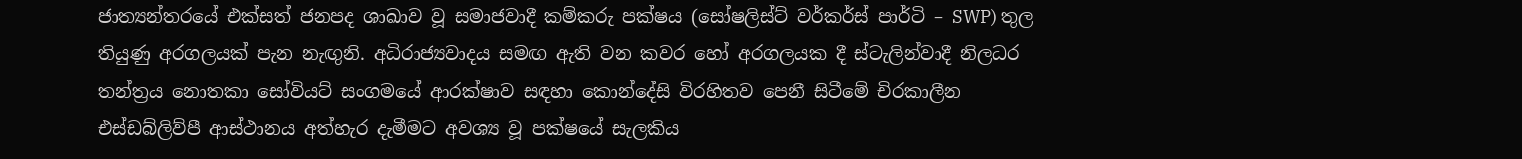ජාත්‍යන්තරයේ එක්සත් ජනපද ශාඛාව වූ සමාජවාදී කම්කරු පක්ෂය (සෝෂලිස්ට් වර්කර්ස් පාර්ටි – SWP) තුල තියුණු අරගලයක් පැන නැඟුනි. අධිරාජ්‍යවාදය සමඟ ඇති වන කවර හෝ අරගලයක දී ස්ටැලින්වාදී නිලධර තන්ත්‍රය නොතකා සෝවියට් සංගමයේ ආරක්ෂාව සඳහා කොන්දේසි විරහිතව පෙනී සිටීමේ චිරකාලීන එස්ඩබ්ලිව්පී ආස්ථානය අත්හැර දැමීමට අවශ්‍ය වූ පක්ෂයේ සැලකිය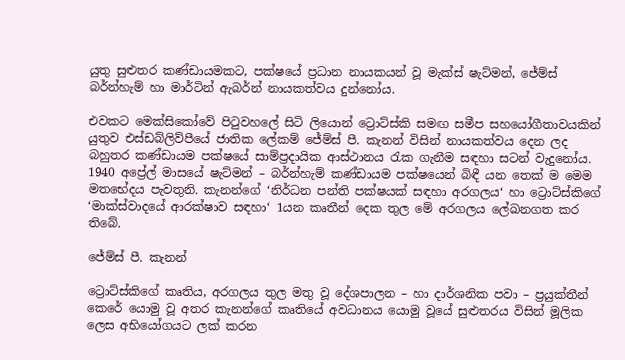යුතු සුළුතර කණ්ඩායමකට, පක්ෂයේ ප්‍රධාන නායකයන් වූ මැක්ස් ෂැට්මන්, ජේම්ස් බර්න්හැම් හා මාර්ටින් ඇබර්න් නායකත්වය දුන්නෝය.

එවකට මෙක්සිකෝවේ පිටුවහලේ සිටි ලියොන් ට්‍රොට්ස්කි සමඟ සමීප සහයෝගීතාවයකින් යුතුව එස්ඩබ්ලිව්පීයේ ජාතික ලේකම් ජේම්ස් පී. කැනන් විසින් නායකත්වය දෙන ලද බහුතර කණ්ඩායම පක්ෂයේ සාම්ප්‍රදායික ආස්ථානය රැක ගැනීම සඳහා සටන් වැදුනෝය. 1940 අප්‍රේල් මාසයේ ෂැට්මන් – බර්න්හැම් කණ්ඩායම පක්ෂයෙන් බිඳී යන තෙක් ම මෙම මතභේදය පැවතුනි. කැනන්ගේ ‘නිර්ධන පන්ති පක්ෂයක් සඳහා අරගලය‘ හා ට්‍රොට්ස්කිගේ ‘මාක්ස්වාදයේ ආරක්ෂාව සඳහා‘ 1යන කෘතීන් දෙක තුල මේ අරගලය ලේඛනගත කර තිබේ.

ජේම්ස් පී. කැනන්

ට්‍රොට්ස්කිගේ කෘතිය, අරගලය තුල මතු වූ දේශපාලන – හා දාර්ශනික පවා – ප්‍රයුක්තීන් කෙරේ යොමු වූ අතර කැනන්ගේ කෘතියේ අවධානය යොමු වූයේ සුළුතරය විසින් මූලික ලෙස අභියෝගයට ලක් කරන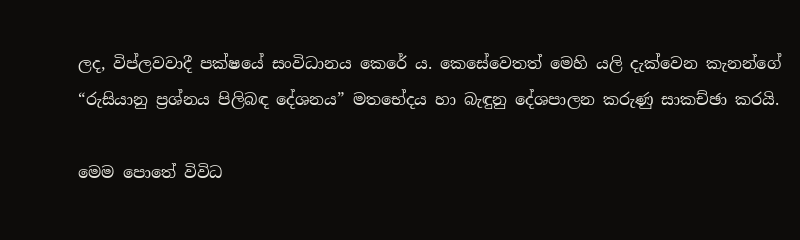ලද, විප්ලවවාදී පක්ෂයේ සංවිධානය කෙරේ ය. කෙසේවෙතත් මෙහි යලි දැක්වෙන කැනන්ගේ “රුසියානු ප්‍රශ්නය පිලිබඳ දේශනය” මතභේදය හා බැඳුනු දේශපාලන කරුණු සාකච්ඡා කරයි.

මෙම පොතේ විවිධ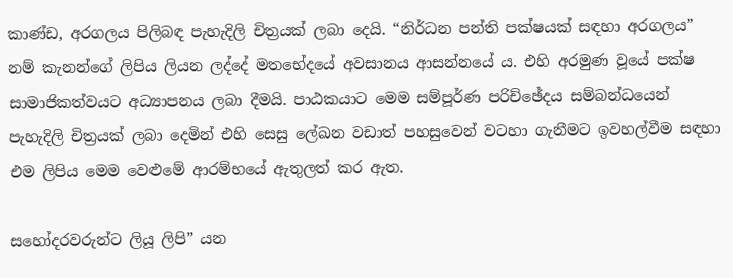කාණ්ඩ, අරගලය පිලිබඳ පැහැදිලි චිත්‍රයක් ලබා දෙයි. “නිර්ධන පන්ති පක්ෂයක් සඳහා අරගලය” නම් කැනන්ගේ ලිපිය ලියන ලද්දේ මතභේදයේ අවසානය ආසන්නයේ ය. එහි අරමුණ වූයේ පක්ෂ සාමාජිකත්වයට අධ්‍යාපනය ලබා දීමයි. පාඨකයාට මෙම සම්පූර්ණ පරිච්ඡේදය සම්බන්ධයෙන් පැහැදිලි චිත්‍රයක් ලබා දෙමින් එහි සෙසු ලේඛන වඩාත් පහසුවෙන් වටහා ගැනීමට ඉවහල්වීම සඳහා එම ලිපිය මෙම වෙළුමේ ආරම්භයේ ඇතුලත් කර ඇත.

සහෝදරවරුන්ට ලියූ ලිපි” යන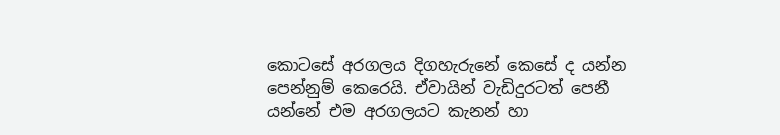කොටසේ අරගලය දිගහැරුනේ කෙසේ ද යන්න පෙන්නුම් කෙරෙයි. ඒවායින් වැඩිදුරටත් පෙනී යන්නේ එම අරගලයට කැනන් හා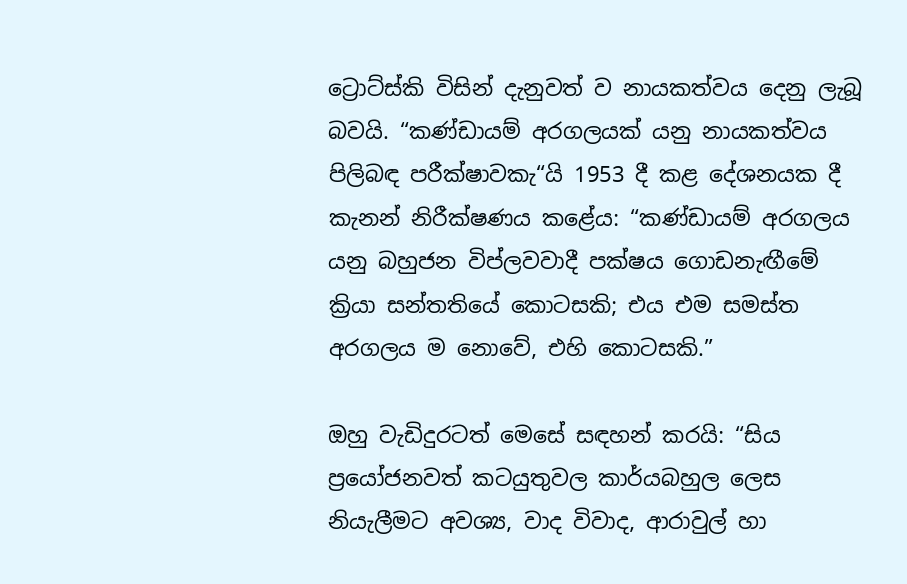ට්‍රොට්ස්කි විසින් දැනුවත් ව නායකත්වය දෙනු ලැබූ බවයි. “කණ්ඩායම් අරගලයක් යනු නායකත්වය පිලිබඳ පරීක්ෂාවකැ“යි 1953 දී කළ දේශනයක දී කැනන් නිරීක්ෂණය කළේය: “කණ්ඩායම් අරගලය යනු බහුජන විප්ලවවාදී පක්ෂය ගොඩනැඟීමේ ක්‍රියා සන්තතියේ කොටසකි; එය එම සමස්ත අරගලය ම නොවේ, එහි කොටසකි.”

ඔහු වැඩිදුරටත් මෙසේ සඳහන් කරයි: “සිය ප්‍රයෝජනවත් කටයුතුවල කාර්යබහුල ලෙස නියැලීමට අවශ්‍ය, වාද විවාද, ආරාවුල් හා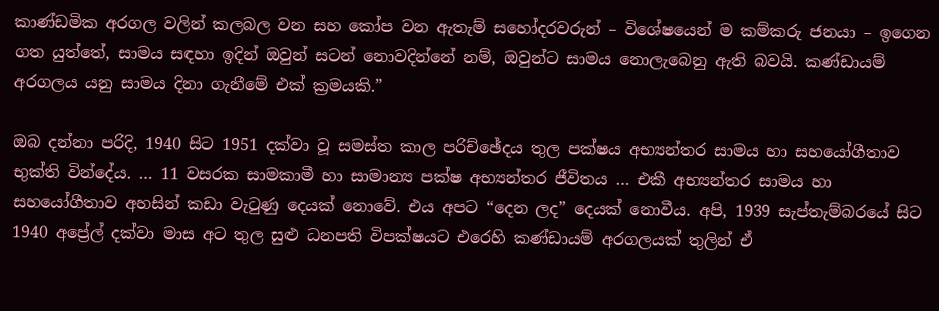කාණ්ඩමික අරගල වලින් කලබල වන සහ කෝප වන ඇතැම් සහෝදරවරුන් – විශේෂයෙන් ම කම්කරු ජනයා – ඉගෙන ගත යුත්තේ, සාමය සඳහා ඉදින් ඔවුන් සටන් නොවදින්නේ නම්, ඔවුන්ට සාමය නොලැබෙනු ඇති බවයි. කණ්ඩායම් අරගලය යනු සාමය දිනා ගැනීමේ එක් ක්‍රමයකි.”

ඔබ දන්නා පරිදි, 1940 සිට 1951 දක්වා වූ සමස්ත කාල පරිච්ඡේදය තුල පක්ෂය අභ්‍යන්තර සාමය හා සහයෝගීතාව භුක්ති වින්දේය. … 11 වසරක සාමකාමී හා සාමාන්‍ය පක්ෂ අභ්‍යන්තර ජීවිතය … එකී අභ්‍යන්තර සාමය හා සහයෝගීතාව අහසින් කඩා වැටුණු දෙයක් නොවේ. එය අපට “දෙන ලද” දෙයක් නොවීය. අපි, 1939 සැප්තැම්බරයේ සිට 1940 අප්‍රේල් දක්වා මාස අට තුල සුළු ධනපති විපක්ෂයට එරෙහි කණ්ඩායම් අරගලයක් තුලින් ඒ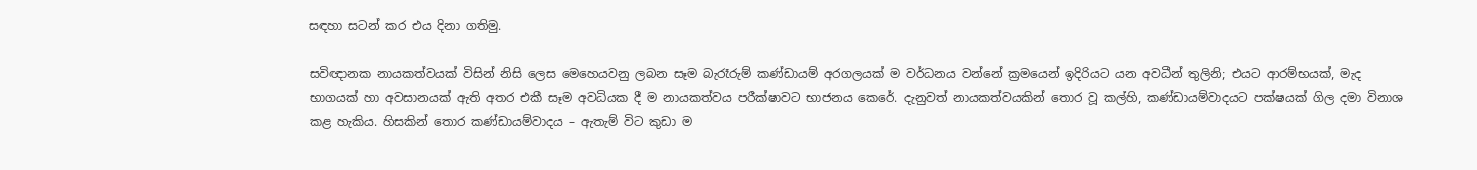සඳහා සටන් කර එය දිනා ගතිමු.

සවිඥානක නායකත්වයක් විසින් නිසි ලෙස මෙහෙයවනු ලබන සෑම බැරෑරුම් කණ්ඩායම් අරගලයක් ම වර්ධනය වන්නේ ක්‍රමයෙන් ඉදිරියට යන අවධීන් තුලිනි; එයට ආරම්භයක්, මැද භාගයක් හා අවසානයක් ඇති අතර එකී සෑම අවධියක දී ම නායකත්වය පරීක්ෂාවට භාජනය කෙරේ. දැනුවත් නායකත්වයකින් තොර වූ කල්හි, කණ්ඩායම්වාදයට පක්ෂයක් ගිල දමා විනාශ කළ හැකිය. හිසකින් තොර කණ්ඩායම්වාදය – ඇතැම් විට කුඩා ම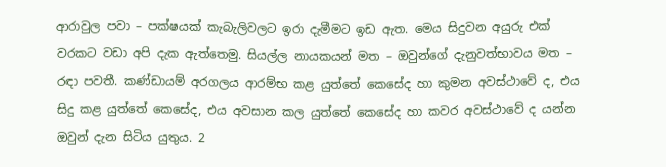ආරාවුල පවා – පක්ෂයක් කැබැලිවලට ඉරා දැමීමට ඉඩ ඇත. මෙය සිදුවන අයුරු එක් වරකට වඩා අපි දැක ඇත්තෙමු. සියල්ල නායකයන් මත – ඔවුන්ගේ දැනුවත්භාවය මත – රඳා පවතී. කණ්ඩායම් අරගලය ආරම්භ කළ යුත්තේ කෙසේද හා කුමන අවස්ථාවේ ද, එය සිදු කළ යුත්තේ කෙසේද, එය අවසාන කල යුත්තේ කෙසේද හා කවර අවස්ථාවේ ද යන්න ඔවුන් දැන සිටිය යුතුය. 2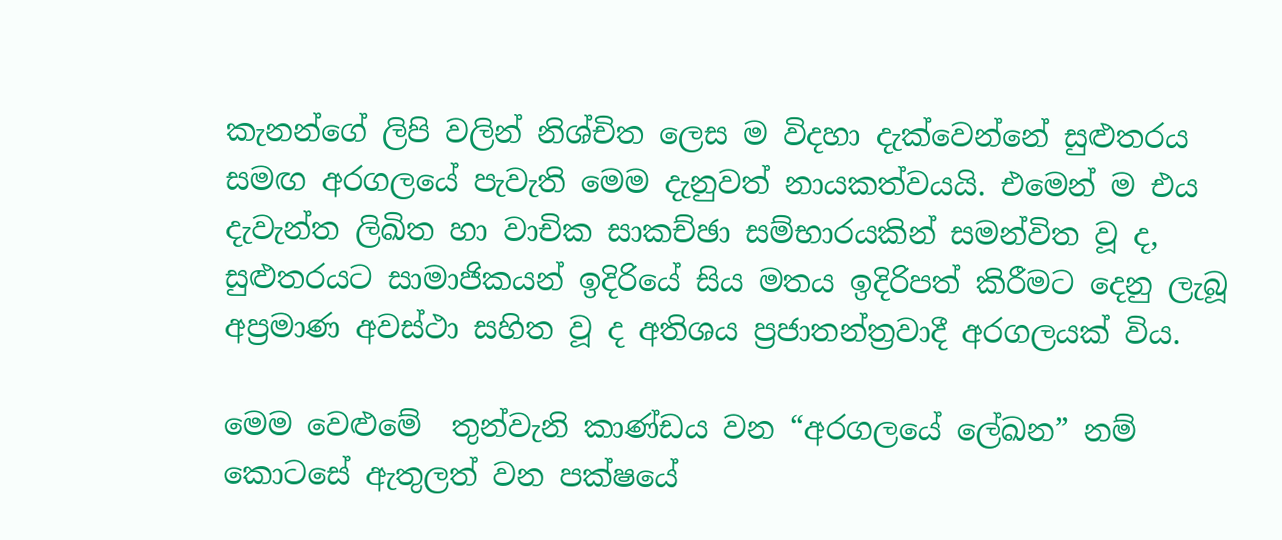කැනන්ගේ ලිපි වලින් නිශ්චිත ලෙස ම විදහා දැක්වෙන්නේ සුළුතරය සමඟ අරගලයේ පැවැති මෙම දැනුවත් නායකත්වයයි. එමෙන් ම එය දැවැන්ත ලිඛිත හා වාචික සාකච්ඡා සම්භාරයකින් සමන්විත වූ ද, සුළුතරයට සාමාජිකයන් ඉදිරියේ සිය මතය ඉදිරිපත් කිරීමට දෙනු ලැබූ අප්‍රමාණ අවස්ථා සහිත වූ ද අතිශය ප්‍රජාතන්ත්‍රවාදී අරගලයක් විය.

මෙම වෙළුමේ  තුන්වැනි කාණ්ඩය වන “අරගලයේ ලේඛන” නම් කොටසේ ඇතුලත් වන පක්ෂයේ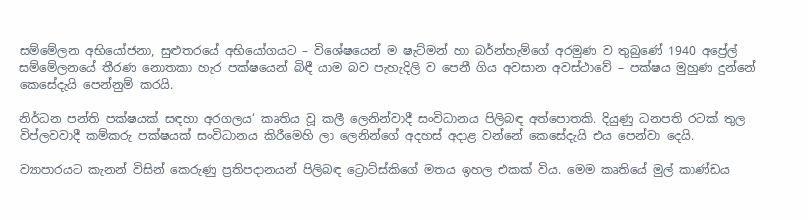සම්මේලන අභියෝජනා, සුළුතරයේ අභියෝගයට – විශේෂයෙන් ම ෂැට්මන් හා බර්න්හැම්ගේ අරමුණ ව තුබුණේ 1940 අප්‍රේල් සම්මේලනයේ තීරණ නොතකා හැර පක්ෂයෙන් බිඳී යාම බව පැහැදිලි ව පෙනී ගිය අවසාන අවස්ථාවේ – පක්ෂය මුහුණ දුන්නේ කෙසේදැයි පෙන්නුම් කරයි.

නිර්ධන පන්ති පක්ෂයක් සඳහා අරගලය‘ කෘතිය වූ කලී ලෙනින්වාදී සංවිධානය පිලිබඳ අත්පොතකි. දියුණු ධනපති රටක් තුල විප්ලවවාදී කම්කරු පක්ෂයක් සංවිධානය කිරීමෙහි ලා ලෙනින්ගේ අදහස් අදාළ වන්නේ කෙසේදැයි එය පෙන්වා දෙයි.

ව්‍යාපාරයට කැනන් විසින් කෙරුණු ප්‍රතිපදානයන් පිලිබඳ ට්‍රොට්ස්කිගේ මතය ඉහල එකක් විය. මෙම කෘතියේ මුල් කාණ්ඩය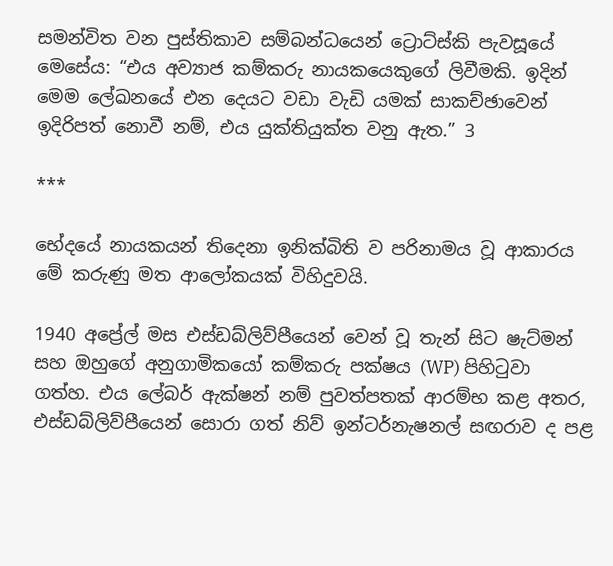සමන්විත වන පුස්තිකාව සම්බන්ධයෙන් ට්‍රොට්ස්කි පැවසූයේ මෙසේය: “එය අව්‍යාජ කම්කරු නායකයෙකුගේ ලිවීමකි. ඉදින් මෙම ලේඛනයේ එන දෙයට වඩා වැඩි යමක් සාකච්ඡාවෙන් ඉදිරිපත් නොවී නම්, එය යුක්තියුක්ත වනු ඇත.” 3

***

භේදයේ නායකයන් තිදෙනා ඉනික්බිති ව පරිනාමය වූ ආකාරය මේ කරුණු මත ආලෝකයක් විහිදුවයි.

1940 අප්‍රේල් මස එස්ඩබ්ලිව්පීයෙන් වෙන් වූ තැන් සිට ෂැට්මන් සහ ඔහුගේ අනුගාමිකයෝ කම්කරු පක්ෂය (WP) පිහිටුවා ගත්හ. එය ලේබර් ඇක්ෂන් නම් පුවත්පතක් ආරම්භ කළ අතර, එස්ඩබ්ලිව්පීයෙන් සොරා ගත් නිව් ඉන්ටර්නැෂනල් සඟරාව ද පළ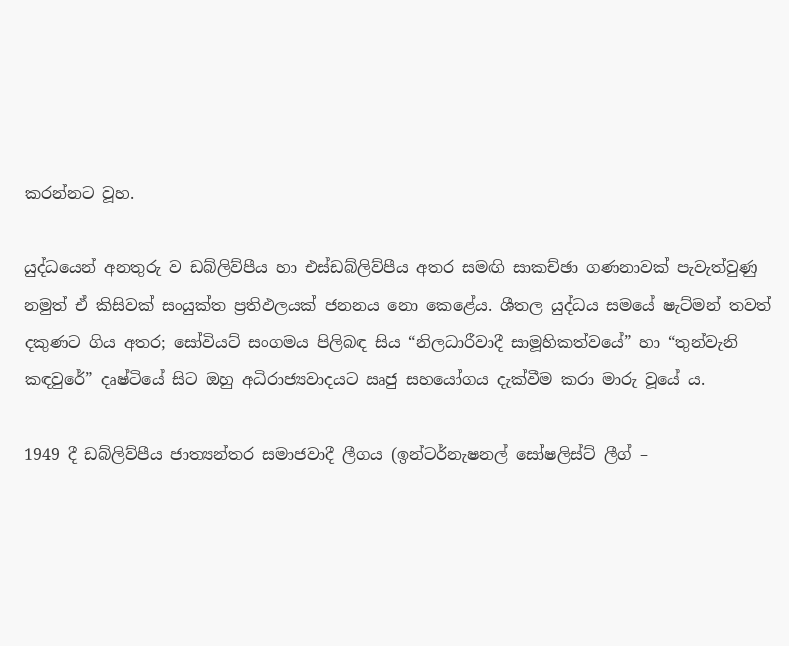කරන්නට වූහ.

යුද්ධයෙන් අනතුරු ව ඩබ්ලිව්පීය හා එස්ඩබ්ලිව්පීය අතර සමඟි සාකච්ඡා ගණනාවක් පැවැත්වුණු නමුත් ඒ කිසිවක් සංයුක්ත ප්‍රතිඵලයක් ජනනය නො කෙළේය. ශීතල යුද්ධය සමයේ ෂැට්මන් තවත් දකුණට ගිය අතර; සෝවියට් සංගමය පිලිබඳ සිය “නිලධාරීවාදී සාමූහිකත්වයේ” හා “තුන්වැනි කඳවුරේ” දෘෂ්ටියේ සිට ඔහු අධිරාජ්‍යවාදයට ඍජු සහයෝගය දැක්වීම කරා මාරු වූයේ ය.

1949 දී ඩබ්ලිව්පීය ජාත්‍යන්තර සමාජවාදී ලීගය (ඉන්ටර්නැෂනල් සෝෂලිස්ට් ලීග් –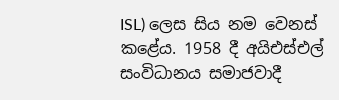ISL) ලෙස සිය නම වෙනස් කළේය. 1958 දී අයිඑස්එල් සංවිධානය සමාජවාදී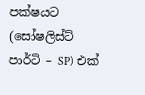පක්ෂයට (සෝෂලිස්ට් පාර්ටි – SP) එක්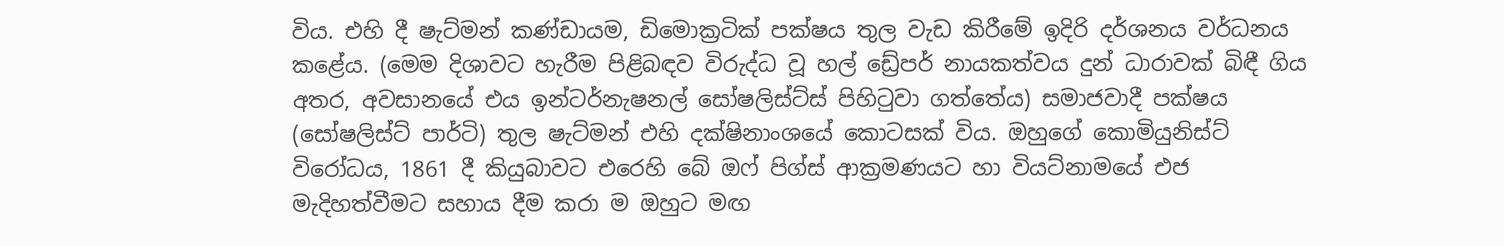විය. එහි දී ෂැට්මන් කණ්ඩායම, ඩිමොක්‍රටික් පක්ෂය තුල වැඩ කිරීමේ ඉදිරි දර්ශනය වර්ධනය කළේය. (මෙම දිශාවට හැරීම පිළිබඳව විරුද්ධ වූ හල් ඩ්‍රේපර් නායකත්වය දුන් ධාරාවක් බිඳී ගිය අතර, අවසානයේ එය ඉන්ටර්නැෂනල් සෝෂලිස්ට්ස් පිහිටුවා ගත්තේය) සමාජවාදී පක්ෂය (සෝෂලිස්ට් පාර්ටි) තුල ෂැට්මන් එහි දක්ෂිනාංශයේ කොටසක් විය. ඔහුගේ කොමියුනිස්ට් විරෝධය, 1861 දී කියුබාවට එරෙහි බේ ඔෆ් පිග්ස් ආක්‍රමණයට හා වියට්නාමයේ එජ මැදිහත්වීමට සහාය දීම කරා ම ඔහුට මඟ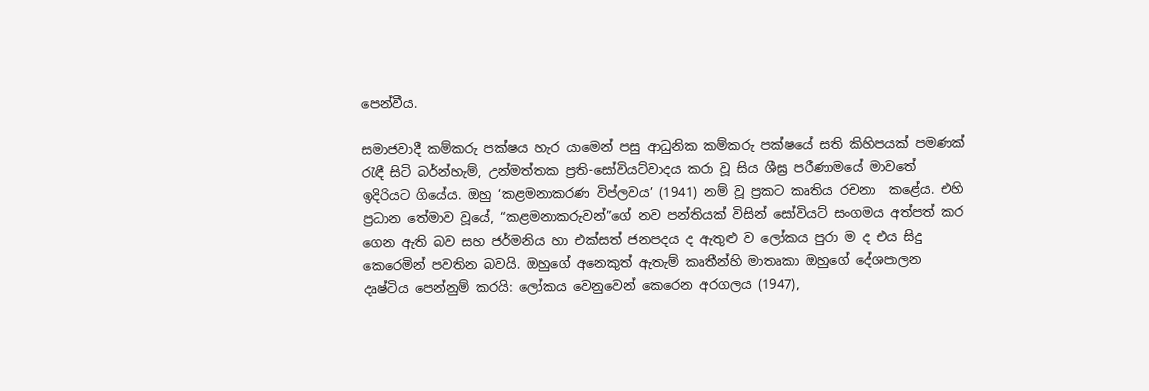පෙන්වීය.

සමාජවාදී කම්කරු පක්ෂය හැර යාමෙන් පසු ආධුනික කම්කරු පක්ෂයේ සති කිහිපයක් පමණක් රැඳී සිටි බර්න්හැම්, උන්මත්තක ප්‍රති-සෝවියට්වාදය කරා වූ සිය ශීඝ්‍ර පරීණාමයේ මාවතේ ඉදිරියට ගියේය. ඔහු ‘කළමනාකරණ විප්ලවය’ (1941) නම් වූ ප්‍රකට කෘතිය රචනා  කළේය. එහි ප්‍රධාන තේමාව වූයේ, “කළමනාකරුවන්”ගේ නව පන්තියක් විසින් සෝවියට් සංගමය අත්පත් කර ගෙන ඇති බව සහ ජර්මනිය හා එක්සත් ජනපදය ද ඇතුළු ව ලෝකය පුරා ම ද එය සිදු කෙරෙමින් පවතින බවයි. ඔහුගේ අනෙකුත් ඇතැම් කෘතීන්හි මාතෘකා ඔහුගේ දේශපාලන දෘෂ්ටිය පෙන්නුම් කරයි: ලෝකය වෙනුවෙන් කෙරෙන අරගලය (1947),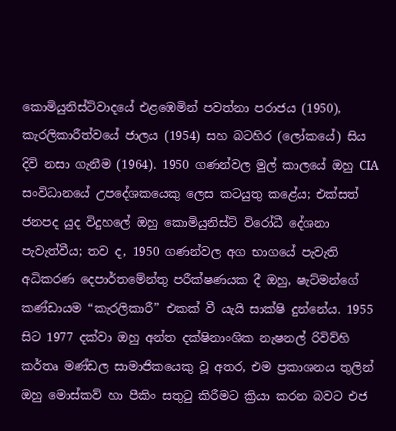කොමියුනිස්ට්වාදයේ එළඹෙමින් පවත්නා පරාජය (1950), කැරලිකාරීත්වයේ ජාලය (1954) සහ බටහිර (ලෝකයේ) සිය දිවි නසා ගැනීම (1964). 1950 ගණන්වල මුල් කාලයේ ඔහු CIA සංවිධානයේ උපදේශකයෙකු ලෙස කටයුතු කළේය; එක්සත් ජනපද යුද විදුහලේ ඔහු කොමියුනිස්ට් විරෝධී දේශනා පැවැත්වීය; තව ද, 1950 ගණන්වල අග භාගයේ පැවැති අධිකරණ දෙපාර්තමේන්තු පරීක්ෂණයක දී ඔහු, ෂැට්මන්ගේ කණ්ඩායම “කැරලිකාරී” එකක් වී යැයි සාක්ෂි දුන්නේය. 1955 සිට 1977 දක්වා ඔහු අන්ත දක්ෂිනාංශික නැෂනල් රිවිව්හි කර්තෘ මණ්ඩල සාමාජිකයෙකු වූ අතර, එම ප්‍රකාශනය තුලින් ඔහු මොස්කව් හා පීකිං සතුටු කිරීමට ක්‍රියා කරන බවට එජ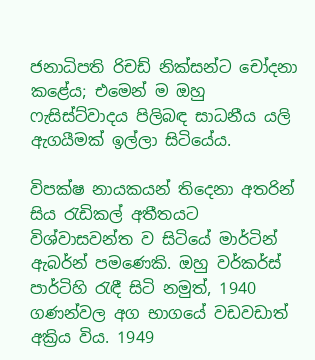ජනාධිපති රිචඩ් නික්සන්ට චෝදනා කළේය; එමෙන් ම ඔහු ෆැසිස්ට්වාදය පිලිබඳ සාධනීය යලි ඇගයීමක් ඉල්ලා සිටියේය.

විපක්ෂ නායකයන් තිදෙනා අතරින් සිය රැඩිකල් අතීතයට විශ්වාසවන්ත ව සිටියේ මාර්ටින් ඇබර්න් පමණෙකි. ඔහු වර්කර්ස් පාර්ටිහි රැඳී සිටි නමුත්, 1940 ගණන්වල අග භාගයේ වඩවඩාත් අක්‍රිය විය. 1949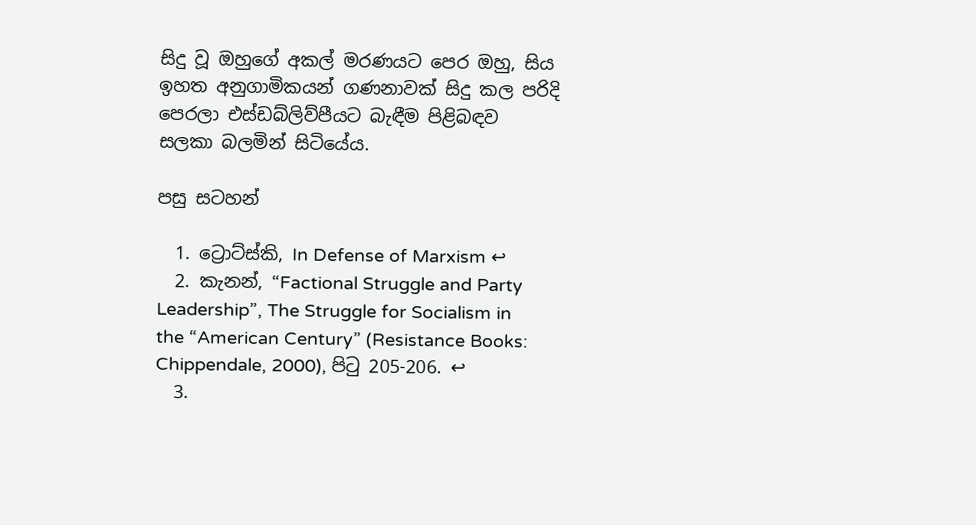සිදු වූ ඔහුගේ අකල් මරණයට පෙර ඔහු, සිය ඉහත අනුගාමිකයන් ගණනාවක් සිදු කල පරිදි පෙරලා එස්ඩබ්ලිව්පීයට බැඳීම පිළිබඳව සලකා බලමින් සිටියේය.

පසු සටහන්

  1. ට්‍රොට්ස්කි, In Defense of Marxism ↩
  2. කැනන්, “Factional Struggle and Party Leadership”, The Struggle for Socialism in the “American Century” (Resistance Books: Chippendale, 2000), පිටු 205-206. ↩
  3.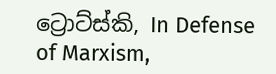ට්‍රොට්ස්කි, In Defense of Marxism,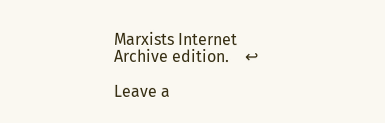Marxists Internet Archive edition.    ↩

Leave a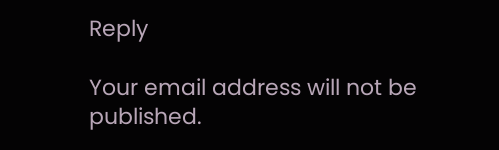Reply

Your email address will not be published.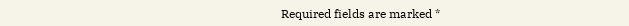Required fields are marked *